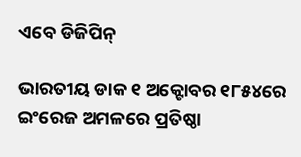ଏବେ ଡିଜିପିନ୍‌

ଭାରତୀୟ ଡାକ ୧ ଅକ୍ଟୋବର ୧୮୫୪ରେ ଇଂରେଜ ଅମଳରେ ପ୍ରତିଷ୍ଠା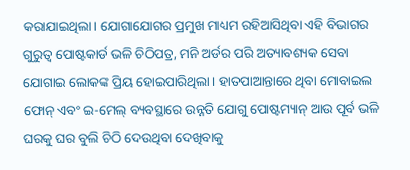କରାଯାଇଥିଲା। ଯୋଗାଯୋଗର ପ୍ରମୁଖ ମାଧ୍ୟମ ରହିଆସିଥିବା ଏହି ବିଭାଗର ଗୁରୁତ୍ୱ ପୋଷ୍ଟକାର୍ଡ ଭଳି ଚିଠିପତ୍ର, ମନି ଅର୍ଡର ପରି ଅତ୍ୟାବଶ୍ୟକ ସେବା ଯୋଗାଇ ଲୋକଙ୍କ ପ୍ରିୟ ହୋଇପାରିଥିଲା। ହାତପାଆନ୍ତାରେ ଥିବା ମୋବାଇଲ ଫୋନ୍‌ ଏବଂ ଇ-ମେଲ୍‌ ବ୍ୟବସ୍ଥାରେ ଉନ୍ନତି ଯୋଗୁ ପୋଷ୍ଟମ୍ୟାନ୍‌ ଆଉ ପୂର୍ବ ଭଳି ଘରକୁ ଘର ବୁଲି ଚିଠି ଦେଉଥିବା ଦେଖିବାକୁ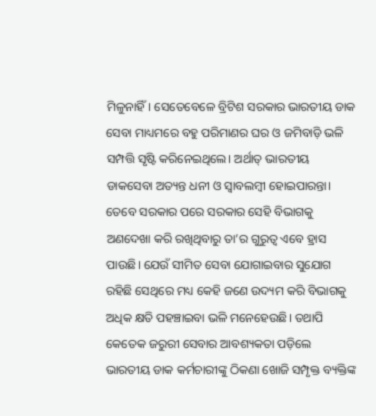ମିଳୁନାହିଁ। ସେତେବେଳେ ବ୍ରିଟିଶ ସରକାର ଭାରତୀୟ ଡାକ ସେବା ମାଧ୍ୟମରେ ବହୁ ପରିମାଣର ଘର ଓ ଜମିବାଡ଼ି ଭଳି ସମ୍ପତ୍ତି ସୃଷ୍ଟି କରିନେଇଥିଲେ। ଅର୍ଥାତ୍‌ ଭାରତୀୟ ଡାକସେବା ଅତ୍ୟନ୍ତ ଧନୀ ଓ ସ୍ବାବଲମ୍ବୀ ହୋଇପାରନ୍ତା। ତେବେ ସରକାର ପରେ ସରକାର ସେହି ବିଭାଗକୁ ଅଣଦେଖା କରି ରଖିଥିବାରୁ ତା’ର ଗୁରୁତ୍ୱ ଏବେ ହ୍ରାସ ପାଉଛି। ଯେଉଁ ସୀମିତ ସେବା ଯୋଗାଇବାର ସୁଯୋଗ ରହିଛି ସେଥିରେ ମଧ୍ୟ କେହି ଜଣେ ଉଦ୍ୟମ କରି ବିଭାଗକୁ ଅଧିକ କ୍ଷତି ପହଞ୍ଚାଇବା ଭଳି ମନେହେଉଛି। ତଥାପି କେତେକ ଜରୁରୀ ସେବାର ଆବଶ୍ୟକତା ପଡ଼ିଲେ ଭାରତୀୟ ଡାକ କର୍ମଚାରୀଙ୍କୁ ଠିକଣା ଖୋଜି ସମ୍ପୃକ୍ତ ବ୍ୟକ୍ତିଙ୍କ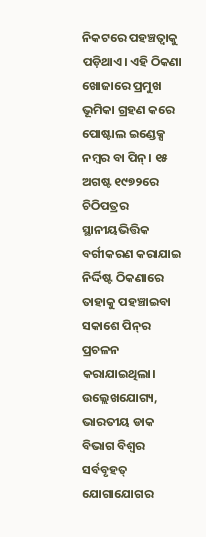ନିକଟରେ ପହଞ୍ଚତ୍ବାକୁ ପଡ଼ିଥାଏ। ଏହି ଠିକଣା ଖୋଜାରେ ପ୍ରମୁଖ ଭୂମିକା ଗ୍ରହଣ କରେ ପୋଷ୍ଟାଲ ଇଣ୍ଡେକ୍ସ ନମ୍ବର ବା ପିନ୍‌। ୧୫ ଅଗଷ୍ଟ ୧୯୭୨ରେ ଚିଠିପତ୍ରର ସ୍ଥାନୀୟଭିତ୍ତିକ ବର୍ଗୀକରଣ କରାଯାଇ ନିର୍ଦ୍ଦିଷ୍ଟ ଠିକଣାରେ ତାହାକୁ ପହଞ୍ଚାଇବା ସକାଶେ ପିନ୍‌ର ପ୍ରଚଳନ କରାଯାଇଥିଲା। ଉଲ୍ଲେଖଯୋଗ୍ୟ, ଭାରତୀୟ ଡାକ ବିଭାଗ ବିଶ୍ୱର ସର୍ବବୃହତ୍‌ ଯୋଗାଯୋଗର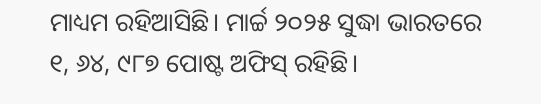ମାଧ୍ୟମ ରହିଆସିଛି। ମାର୍ଚ୍ଚ ୨୦୨୫ ସୁଦ୍ଧା ଭାରତରେ ୧, ୬୪, ୯୮୭ ପୋଷ୍ଟ ଅଫିସ୍‌ ରହିଛି।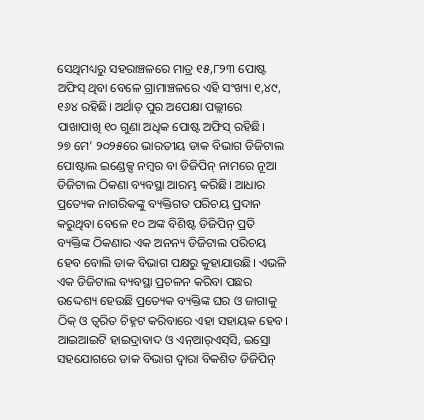ସେଥିମଧ୍ୟରୁ ସହରାଞ୍ଚଳରେ ମାତ୍ର ୧୫,୮୨୩ ପୋଷ୍ଟ ଅଫିସ୍‌ ଥିବା ବେଳେ ଗ୍ରାମାଞ୍ଚଳରେ ଏହି ସଂଖ୍ୟା ୧,୪୯, ୧୬୪ ରହିଛି। ଅର୍ଥାତ୍‌ ପୁର ଅପେକ୍ଷା ପଲ୍ଲୀରେ ପାଖାପାଖି ୧୦ ଗୁଣା ଅଧିକ ପୋଷ୍ଟ ଅଫିସ୍‌ ରହିଛି।
୨୭ ମେ’ ୨୦୨୫ରେ ଭାରତୀୟ ଡାକ ବିଭାଗ ଡିଜିଟାଲ ପୋଷ୍ଟାଲ ଇଣ୍ଡେକ୍ସ ନମ୍ବର ବା ଡିଜିପିନ୍‌ ନାମରେ ନୂଆ ଡିଜିଟାଲ ଠିକଣା ବ୍ୟବସ୍ଥା ଆରମ୍ଭ କରିଛି। ଆଧାର ପ୍ରତ୍ୟେକ ନାଗରିକଙ୍କୁ ବ୍ୟକ୍ତିଗତ ପରିଚୟ ପ୍ରଦାନ କରୁଥିବା ବେଳେ ୧୦ ଅଙ୍କ ବିଶିଷ୍ଟ ଡିଜିପିନ୍‌ ପ୍ରତି ବ୍ୟକ୍ତିଙ୍କ ଠିକଣାର ଏକ ଅନନ୍ୟ ଡିଜିଟାଲ ପରିଚୟ ହେବ ବୋଲି ଡାକ ବିଭାଗ ପକ୍ଷରୁ କୁହାଯାଉଛି। ଏଭଳି ଏକ ଡିଜିଟାଲ ବ୍ୟବସ୍ଥା ପ୍ରଚଳନ କରିବା ପଛର ଉଦ୍ଦେଶ୍ୟ ହେଉଛି ପ୍ରତ୍ୟେକ ବ୍ୟକ୍ତିଙ୍କ ଘର ଓ ଜାଗାକୁ ଠିକ୍‌ ଓ ତ୍ୱରିତ ଚିହ୍ନଟ କରିବାରେ ଏହା ସହାୟକ ହେବ। ଆଇଆଇଟି ହାଇଦ୍ରାବାଦ ଓ ଏନ୍‌ଆର୍‌ଏସ୍‌ସି, ଇସ୍ରୋ ସହଯୋଗରେ ଡାକ ବିଭାଗ ଦ୍ୱାରା ବିକଶିତ ଡିଜିପିନ୍‌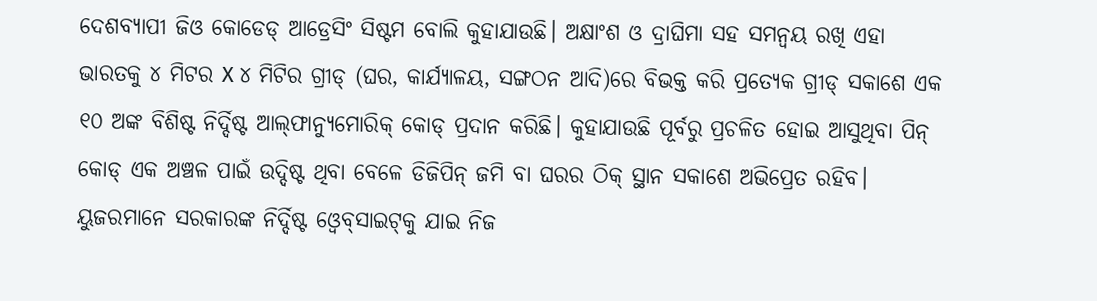ଦେଶବ୍ୟାପୀ ଜିଓ କୋଡେଡ୍‌ ଆଡ୍ରେସିଂ ସିଷ୍ଟମ ବୋଲି କୁହାଯାଉଛି। ଅକ୍ଷାଂଶ ଓ ଦ୍ରାଘିମା ସହ ସମନ୍ବୟ ରଖି ଏହା ଭାରତକୁ ୪ ମିଟର X ୪ ମିଟିର ଗ୍ରୀଡ୍‌ (ଘର, କାର୍ଯ୍ୟାଳୟ, ସଙ୍ଗଠନ ଆଦି)ରେ ବିଭକ୍ତ କରି ପ୍ରତ୍ୟେକ ଗ୍ରୀଡ୍‌ ସକାଶେ ଏକ ୧୦ ଅଙ୍କ ବିଶିଷ୍ଟ ନିର୍ଦ୍ଦିଷ୍ଟ ଆଲ୍‌ଫାନ୍ୟୁମୋରିକ୍‌ କୋଡ୍‌ ପ୍ରଦାନ କରିଛି। କୁହାଯାଉଛି ପୂର୍ବରୁ ପ୍ରଚଳିତ ହୋଇ ଆସୁଥିବା ପିନ୍‌ କୋଡ୍‌ ଏକ ଅଞ୍ଚଳ ପାଇଁ ଉଦ୍ଦିଷ୍ଟ ଥିବା ବେଳେ ଡିଜିପିନ୍‌ ଜମି ବା ଘରର ଠିକ୍‌ ସ୍ଥାନ ସକାଶେ ଅଭିପ୍ରେତ ରହିବ। ୟୁଜରମାନେ ସରକାରଙ୍କ ନିର୍ଦ୍ଦିଷ୍ଟ ଓ୍ବେବ୍‌ସାଇଟ୍‌କୁ ଯାଇ ନିଜ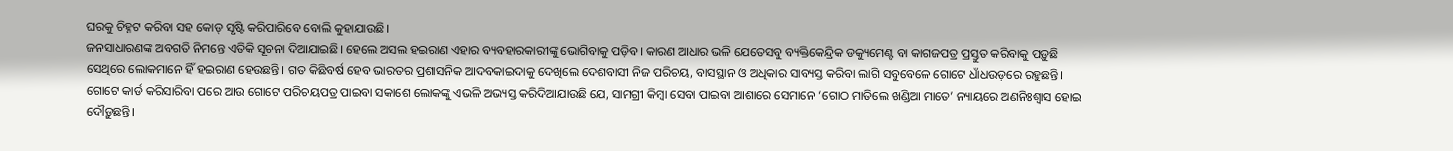ଘରକୁ ଚିହ୍ନଟ କରିବା ସହ କୋଡ୍‌ ସୃଷ୍ଟି କରିପାରିବେ ବୋଲି କୁହାଯାଉଛି।
ଜନସାଧାରଣଙ୍କ ଅବଗତି ନିମନ୍ତେ ଏତିକି ସୂଚନା ଦିଆଯାଇଛି। ହେଲେ ଅସଲ ହଇରାଣ ଏହାର ବ୍ୟବହାରକାରୀଙ୍କୁ ଭୋଗିବାକୁ ପଡ଼ିବ। କାରଣ ଆଧାର ଭଳି ଯେତେସବୁ ବ୍ୟକ୍ତିକେନ୍ଦ୍ରିକ ଡକ୍ୟୁମେଣ୍ଟ ବା କାଗଜପତ୍ର ପ୍ରସ୍ତୁତ କରିବାକୁ ପଡ଼ୁଛି ସେଥିରେ ଲୋକମାନେ ହିଁ ହଇରାଣ ହେଉଛନ୍ତି। ଗତ କିଛିବର୍ଷ ହେବ ଭାରତର ପ୍ରଶାସନିକ ଆଦବକାଇଦାକୁ ଦେଖିଲେ ଦେଶବାସୀ ନିଜ ପରିଚୟ, ବାସସ୍ଥାନ ଓ ଅଧିକାର ସାବ୍ୟସ୍ତ କରିବା ଲାଗି ସବୁବେଳେ ଗୋଟେ ଧାଁଧଉଡ଼ରେ ରହୁଛନ୍ତି। ଗୋଟେ କାର୍ଡ କରିସାରିବା ପରେ ଆଉ ଗୋଟେ ପରିଚୟପତ୍ର ପାଇବା ସକାଶେ ଲୋକଙ୍କୁ ଏଭଳି ଅଭ୍ୟସ୍ତ କରିଦିଆଯାଉଛି ଯେ, ସାମଗ୍ରୀ କିମ୍ବା ସେବା ପାଇବା ଆଶାରେ ସେମାନେ ‘ଗୋଠ ମାତିଲେ ଖଣ୍ଡିଆ ମାତେ’ ନ୍ୟାୟରେ ଅଣନିଃଶ୍ୱାସ ହୋଇ ଦୌଡ଼ୁଛନ୍ତି।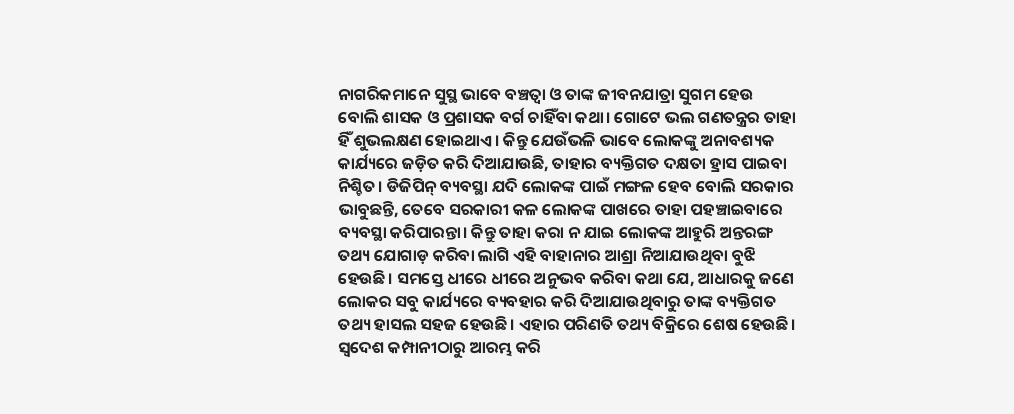ନାଗରିକମାନେ ସୁସ୍ଥ ଭାବେ ବଞ୍ଚତ୍ବା ଓ ତାଙ୍କ ଜୀବନଯାତ୍ରା ସୁଗମ ହେଉ ବୋଲି ଶାସକ ଓ ପ୍ରଶାସକ ବର୍ଗ ଚାହିଁବା କଥା। ଗୋଟେ ଭଲ ଗଣତନ୍ତ୍ରର ତାହା ହିଁ ଶୁଭଲକ୍ଷଣ ହୋଇଥାଏ। କିନ୍ତୁ ଯେଉଁଭଳି ଭାବେ ଲୋକଙ୍କୁ ଅନାବଶ୍ୟକ କାର୍ଯ୍ୟରେ ଜଡ଼ିତ କରି ଦିଆଯାଉଛି, ତାହାର ବ୍ୟକ୍ତିଗତ ଦକ୍ଷତା ହ୍ରାସ ପାଇବା ନିଶ୍ଚିତ। ଡିଜିପିନ୍‌ ବ୍ୟବସ୍ଥା ଯଦି ଲୋକଙ୍କ ପାଇଁ ମଙ୍ଗଳ ହେବ ବୋଲି ସରକାର ଭାବୁଛନ୍ତି, ତେବେ ସରକାରୀ କଳ ଲୋକଙ୍କ ପାଖରେ ତାହା ପହଞ୍ଚାଇବାରେ ବ୍ୟବସ୍ଥା କରିପାରନ୍ତା। କିନ୍ତୁ ତାହା କରା ନ ଯାଇ ଲୋକଙ୍କ ଆହୁରି ଅନ୍ତରଙ୍ଗ ତଥ୍ୟ ଯୋଗାଡ଼ କରିବା ଲାଗି ଏହି ବାହାନାର ଆଶ୍ରା ନିଆଯାଉଥିବା ବୁଝି ହେଉଛି। ସମସ୍ତେ ଧୀରେ ଧୀରେ ଅନୁଭବ କରିବା କଥା ଯେ, ଆଧାରକୁ ଜଣେ ଲୋକର ସବୁ କାର୍ଯ୍ୟରେ ବ୍ୟବହାର କରି ଦିଆଯାଉଥିବାରୁ ତାଙ୍କ ବ୍ୟକ୍ତିଗତ ତଥ୍ୟ ହାସଲ ସହଜ ହେଉଛି। ଏହାର ପରିଣତି ତଥ୍ୟ ବିକ୍ରିରେ ଶେଷ ହେଉଛି। ସ୍ବଦେଶ କମ୍ପାନୀଠାରୁ ଆରମ୍ଭ କରି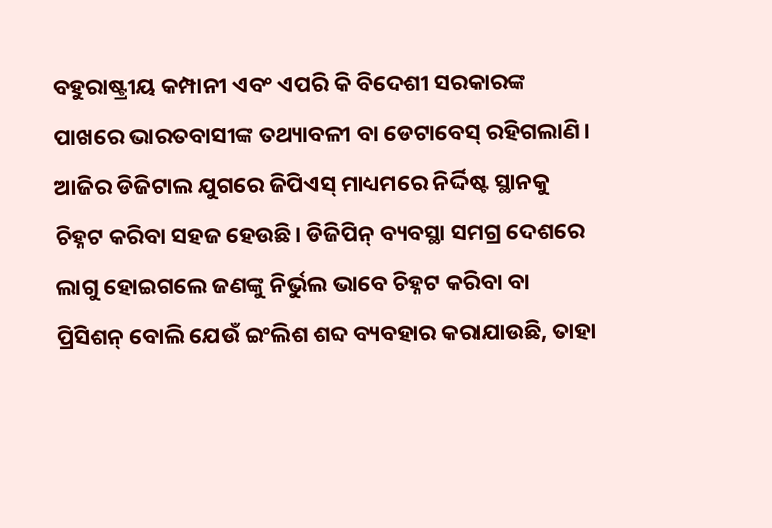ବହୁରାଷ୍ଟ୍ରୀୟ କମ୍ପାନୀ ଏବଂ ଏପରି କି ବିଦେଶୀ ସରକାରଙ୍କ ପାଖରେ ଭାରତବାସୀଙ୍କ ତଥ୍ୟାବଳୀ ବା ଡେଟାବେସ୍‌ ରହିଗଲାଣି। ଆଜିର ଡିଜିଟାଲ ଯୁଗରେ ଜିପିଏସ୍‌ ମାଧ୍ୟମରେ ନିର୍ଦ୍ଦିଷ୍ଟ ସ୍ଥାନକୁ ଚିହ୍ନଟ କରିବା ସହଜ ହେଉଛି। ଡିଜିପିନ୍‌ ବ୍ୟବସ୍ଥା ସମଗ୍ର ଦେଶରେ ଲାଗୁ ହୋଇଗଲେ ଜଣଙ୍କୁ ନିର୍ଭୁଲ ଭାବେ ଚିହ୍ନଟ କରିବା ବା ପ୍ରିସିଶନ୍‌ ବୋଲି ଯେଉଁ ଇଂଲିଶ ଶବ୍ଦ ବ୍ୟବହାର କରାଯାଉଛି, ତାହା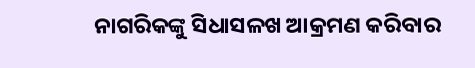ନାଗରିକଙ୍କୁ ସିଧାସଳଖ ଆକ୍ରମଣ କରିବାର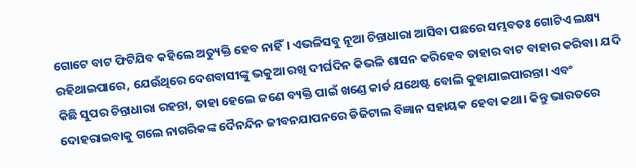ଗୋଟେ ବାଟ ଫିଟିଯିବ କହିଲେ ଅତ୍ୟୁକ୍ତି ହେବ ନାହିଁ। ଏଭଳିସବୁ ନୂଆ ଚିନ୍ତାଧାରା ଆସିବା ପଛରେ ସମ୍ଭବତଃ ଗୋଟିଏ ଲକ୍ଷ୍ୟ ରହିଥାଇପାରେ, ଯେଉଁଥିରେ ଦେଶବାସୀଙ୍କୁ ଭକୁଆ ରଖି ଦୀର୍ଘଦିନ କିଭଳି ଶାସନ କରିହେବ ତାହାର ବାଟ ବାହାର କରିବା। ଯଦି କିଛି ସୁପର ଚିନ୍ତାଧାରା ରହନ୍ତା, ତାହା ହେଲେ ଜଣେ ବ୍ୟକ୍ତି ପାଇଁ ଖଣ୍ଡେ କାର୍ଡ ଯଥେଷ୍ଟ ବୋଲି କୁହାଯାଇପାରନ୍ତା। ଏବଂ ଦୋହରାଇବାକୁ ଗଲେ ନାଗରିକଙ୍କ ଦୈନନ୍ଦିନ ଜୀବନଯାପନରେ ଡିଜିଟାଲ ବିଜ୍ଞାନ ସହାୟକ ହେବା କଥା। କିନ୍ତୁ ଭାରତରେ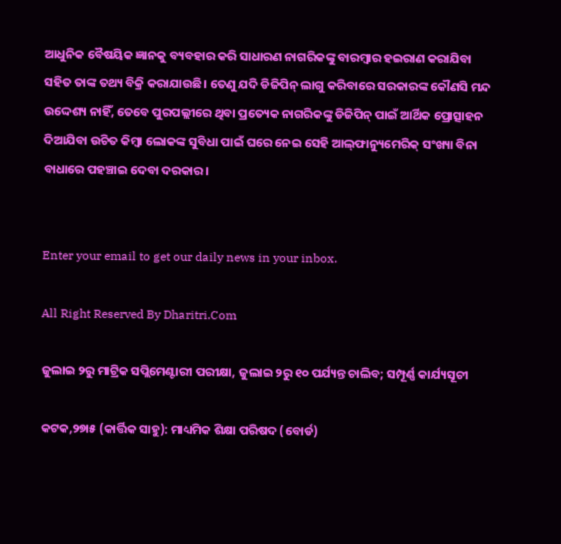ଆଧୁନିକ ବୈଷୟିକ ଜ୍ଞାନକୁ ବ୍ୟବହାର କରି ସାଧାରଣ ନାଗରିକଙ୍କୁ ବାରମ୍ବାର ହଇରାଣ କରାଯିବା ସହିତ ତାଙ୍କ ତଥ୍ୟ ବିକ୍ରି କରାଯାଉଛି। ତେଣୁ ଯଦି ଡିଜିପିନ୍‌ ଲାଗୁ କରିବାରେ ସରକାରଙ୍କ କୌଣସି ମନ୍ଦ ଉଦ୍ଦେଶ୍ୟ ନାହିଁ, ତେବେ ପୁରପଲ୍ଲୀରେ ଥିବା ପ୍ରତ୍ୟେକ ନାଗରିକଙ୍କୁ ଡିଜିପିନ୍‌ ପାଇଁ ଆର୍ଥିକ ପ୍ରୋତ୍ସାହନ ଦିଆଯିବା ଉଚିତ କିମ୍ବା ଲୋକଙ୍କ ସୁବିଧା ପାଇଁ ଘରେ ନେଇ ସେହି ଆଲ୍‌ଫାନ୍ୟୁମେରିକ୍‌ ସଂଖ୍ୟା ବିନା ବାଧାରେ ପହଞ୍ଚାଇ ଦେବା ଦରକାର।


Enter your email to get our daily news in your inbox.

All Right Reserved By Dharitri.Com

ଜୁଲାଇ ୨ରୁ ମାଟ୍ରିକ ସପ୍ଲିମେଣ୍ଟାରୀ ପରୀକ୍ଷା, ଜୁଲାଇ ୨ରୁ ୧୦ ପର୍ଯ୍ୟନ୍ତ ଚାଲିବ; ସମ୍ପୂର୍ଣ୍ଣ କାର୍ଯ୍ୟସୂଚୀ

କଟକ,୨୭ା୫ (କାର୍ତ୍ତିକ ସାହୁ): ମାଧ୍ୟମିକ ଶିକ୍ଷା ପରିଷଦ (ବୋର୍ଡ)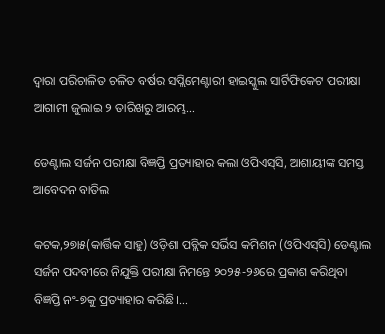ଦ୍ୱାରା ପରିଚାଳିତ ଚଳିତ ବର୍ଷର ସପ୍ଲିମେଣ୍ଟାରୀ ହାଇସ୍କୁଲ ସାର୍ଟିଫିକେଟ ପରୀକ୍ଷା ଆଗାମୀ ଜୁଲାଇ ୨ ତାରିଖରୁ ଆରମ୍ଭ…

ଡେଣ୍ଟାଲ ସର୍ଜନ ପରୀକ୍ଷା ବିଜ୍ଞପ୍ତି ପ୍ରତ୍ୟାହାର କଲା ଓପିଏସ୍‌ସି, ଆଶାୟୀଙ୍କ ସମସ୍ତ ଆବେଦନ ବାତିଲ

କଟକ,୨୭ା୫(କାର୍ତ୍ତିକ ସାହୁ) ଓଡ଼ିଶା ପବ୍ଲିକ ସର୍ଭିସ କମିଶନ (ଓପିଏସ୍‌ସି) ଡେଣ୍ଟାଲ ସର୍ଜନ ପଦବୀରେ ନିଯୁକ୍ତି ପରୀକ୍ଷା ନିମନ୍ତେ ୨୦୨୫-୨୬ରେ ପ୍ରକାଶ କରିଥିବା ବିଜ୍ଞପ୍ତି ନଂ-୭କୁ ପ୍ରତ୍ୟାହାର କରିଛି।…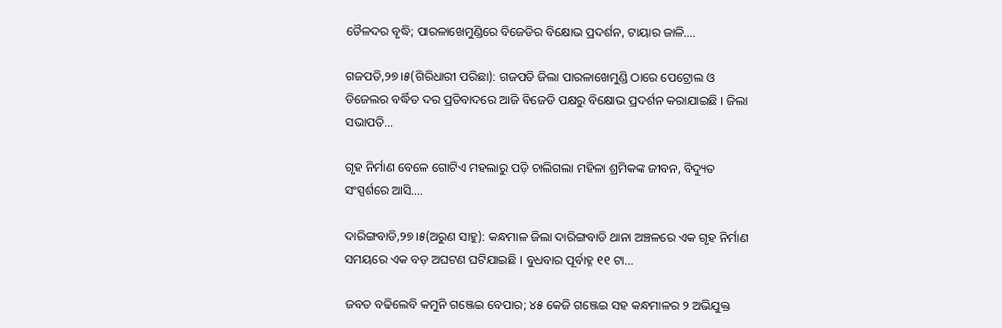ତୈଳଦର ବୃଦ୍ଧି; ପାରଳାଖେମୁଣ୍ଡିରେ ବିଜେଡିର ବିକ୍ଷୋଭ ପ୍ରଦର୍ଶନ, ଟାୟାର ଜାଳି….

ଗଜପତି,୨୭।୫(ଗିରିଧାରୀ ପରିଛା): ଗଜପତି ଜିଲା ପାରଳାଖେମୁଣ୍ଡି ଠାରେ ପେଟ୍ରୋଲ ଓ ଡିଜେଲର ବର୍ଦ୍ଧିତ ଦର ପ୍ରତିବାଦରେ ଆଜି ବିଜେଡି ପକ୍ଷରୁ ବିକ୍ଷୋଭ ପ୍ରଦର୍ଶନ କରାଯାଇଛି । ଜିଲା ସଭାପତି…

ଗୃହ ନିର୍ମାଣ ବେଳେ ଗୋଟିଏ ମହଲାରୁ ପଡ଼ି ଚାଲିଗଲା ମହିଳା ଶ୍ରମିକଙ୍କ ଜୀବନ, ବିଦ୍ୟୁତ ସଂସ୍ପର୍ଶରେ ଆସି….

ଦାରିଙ୍ଗବାଡି,୨୭।୫(ଅରୁଣ ସାହୁ): କନ୍ଧମାଳ ଜିଲା ଦାରିଙ୍ଗବାଡି ଥାନା ଅଞ୍ଚଳରେ ଏକ ଗୃହ ନିର୍ମାଣ ସମୟରେ ଏକ ବଡ଼ ଅଘଟଣ ଘଟିଯାଇଛି । ବୁଧବାର ପୂର୍ବାହ୍ନ ୧୧ ଟା…

ଜବତ ବଢିଲେବି କମୁନି ଗଞ୍ଜେଇ ବେପାର; ୪୫ କେଜି ଗଞ୍ଜେଇ ସହ କନ୍ଧମାଳର ୨ ଅଭିଯୁକ୍ତ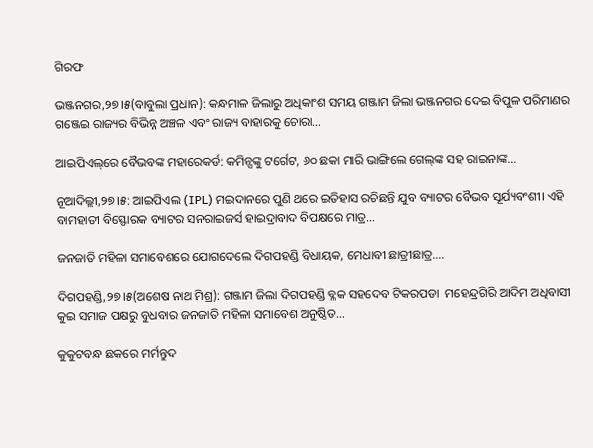ଗିରଫ

ଭଞ୍ଜନଗର,୨୭।୫(ବାବୁଲା ପ୍ରଧାନ): କନ୍ଧମାଳ ଜିଲାରୁ ଅଧିକାଂଶ ସମୟ ଗଞ୍ଜାମ ଜିଲା ଭଞ୍ଜନଗର ଦେଇ ବିପୁଳ ପରିମାଣର ଗଞ୍ଜେଇ ରାଜ୍ୟର ବିଭିନ୍ନ ଅଞ୍ଚଳ ଏବଂ ରାଜ୍ୟ ବାହାରକୁ ଚୋରା…

ଆଇପିଏଲ୍‌ରେ ବୈଭବଙ୍କ ମହାରେକର୍ଡ: କମିନ୍ସଙ୍କୁ ଟର୍ଗେଟ, ୬୦ ଛକା ମାରି ଭାଙ୍ଗିଲେ ଗେଲ୍‌ଙ୍କ ସହ ରାଇନାଙ୍କ…

ନୂଆଦିଲ୍ଲୀ,୨୭।୫: ଆଇପିଏଲ (IPL) ମଇଦାନରେ ପୁଣି ଥରେ ଇତିହାସ ରଚିଛନ୍ତି ଯୁବ ବ୍ୟାଟର ବୈଭବ ସୂର୍ଯ୍ୟବଂଶୀ। ଏହି ବାମହାତୀ ବିସ୍ଫୋରକ ବ୍ୟାଟର ସନରାଇଜର୍ସ ହାଇଦ୍ରାବାଦ ବିପକ୍ଷରେ ମାତ୍ର…

ଜନଜାତି ମହିଳା ସମାବେଶରେ ଯୋଗଦେଲେ ଦିଗପହଣ୍ଡି ବିଧାୟକ, ମେଧାବୀ ଛାତ୍ରୀଛାତ୍ର….

ଦିଗପହଣ୍ଡି,୨୭।୫(ଅଶେଷ ନାଥ ମିଶ୍ର): ଗଞ୍ଜାମ ଜିଲା ଦିଗପହଣ୍ଡି ବ୍ଳକ ସହଦେବ ଟିକରପଡା  ମହେନ୍ଦ୍ରଗିରି ଆଦିମ ଅଧିବାସୀ କୁଇ ସମାଜ ପକ୍ଷରୁ ବୁଧବାର ଜନଜାତି ମହିଳା ସମାବେଶ ଅନୁଷ୍ଠିତ…

କୁକୁଟବନ୍ଧ ଛକରେ ମର୍ମନ୍ତୁଦ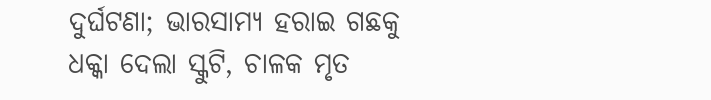ଦୁର୍ଘଟଣା; ଭାରସାମ୍ୟ ହରାଇ ଗଛକୁ ଧକ୍କା ଦେଲା ସ୍କୁଟି, ଚାଳକ ମୃତ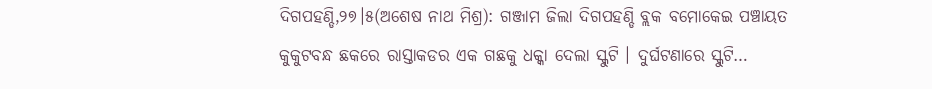ଦିଗପହଣ୍ଡି,୨୭।୫(ଅଶେଷ ନାଥ ମିଶ୍ର): ଗଞ୍ଜାମ ଜିଲା ଦିଗପହଣ୍ଡି ବ୍ଲକ ବମୋକେଇ ପଞ୍ଚାୟତ କୁକୁଟବନ୍ଧ ଛକରେ ରାସ୍ତାକଡର ଏକ ଗଛକୁ ଧକ୍କା ଦେଲା ସ୍କୁଟି । ଦୁର୍ଘଟଣାରେ ସ୍କୁଟି…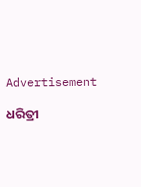Advertisement

ଧରିତ୍ରୀ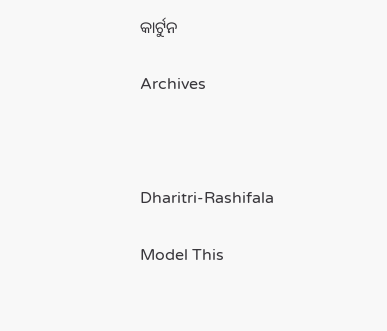କାର୍ଟୁନ

Archives



Dharitri-Rashifala

Model This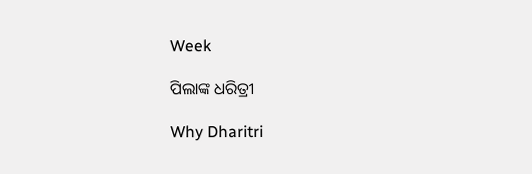Week

ପିଲାଙ୍କ ଧରିତ୍ରୀ

Why Dharitri